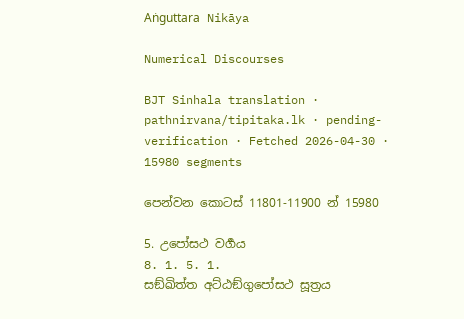Aṅguttara Nikāya

Numerical Discourses

BJT Sinhala translation · pathnirvana/tipitaka.lk · pending-verification · Fetched 2026-04-30 · 15980 segments

පෙන්වන කොටස් 11801-11900 න් 15980

5. උපෝසථ වර්‍ගය
8. 1. 5. 1.
සඞ්ඛිත්ත අට්ඨඞ්ගුපෝසථ සූත්‍රය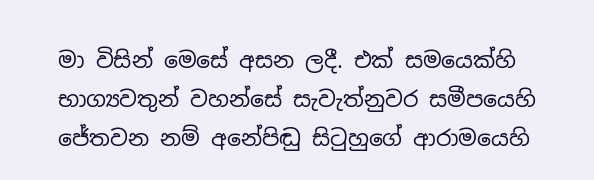මා විසින් මෙසේ අසන ලදී. එක් සමයෙක්හි භාග්‍යවතුන් වහන්සේ සැවැත්නුවර සමීපයෙහි ජේතවන නම් අනේපිඬු සිටුහුගේ ආරාමයෙහි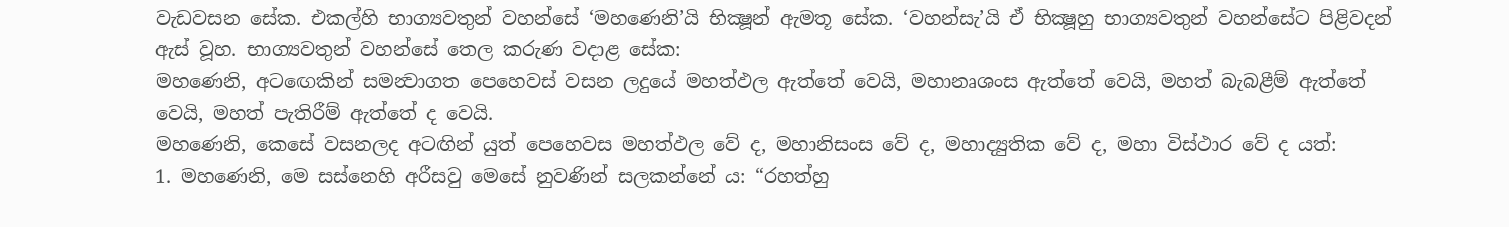වැඩවසන සේක. එකල්හි භාග්‍යවතුන් වහන්සේ ‘මහණෙනි’යි භික්‍ෂූන් ඇමතූ සේක. ‘වහන්සැ’යි ඒ භික්‍ෂූහු භාග්‍යවතුන් වහන්සේට පිළිවදන් ඇස් වූහ. භාග්‍යවතුන් වහන්සේ තෙල කරුණ වදාළ සේක:
මහණෙනි, අටඟෙකින් සමන්‍වාගත පෙහෙවස් වසන ලදුයේ මහත්ඵල ඇත්තේ වෙයි, මහානෘශංස ඇත්තේ වෙයි, මහත් බැබළීම් ඇත්තේ වෙයි, මහත් පැතිරීම් ඇත්තේ ද වෙයි.
මහණෙනි, කෙසේ වසනලද අටඟින් යුත් පෙහෙවස මහත්ඵල වේ ද, මහානිසංස වේ ද, මහාද්‍යුතික වේ ද, මහා විස්ථාර වේ ද යත්:
1. මහණෙනි, මෙ සස්නෙහි අරීසවු මෙසේ නුවණින් සලකන්නේ ය: “රහත්හු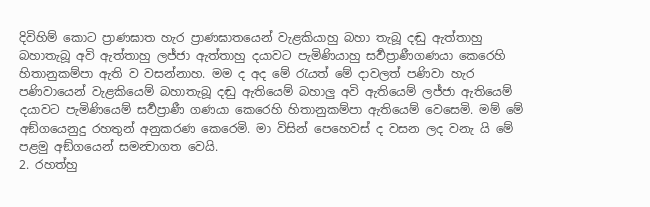දිවිහිම් කොට ප්‍රාණඝාත හැර ප්‍රාණඝාතයෙන් වැළකියාහු බහා තැබූ දඬු ඇත්තාහු බහාතැබූ අවි ඇත්තාහු ලජ්ජා ඇත්තාහු දයාවට පැමිණියාහු සර්‍වප්‍රාණීගණයා කෙරෙහි හිතානුකම්පා ඇති ව වසන්නාහ. මම ද අද මේ රැයත් මේ දාවලත් පණිවා හැර පණිවායෙන් වැළකියෙම් බහාතැබූ දඬු ඇතියෙම් බහාලු අවි ඇතියෙම් ලජ්ජා ඇතියෙම් දයාවට පැමිණියෙම් සර්‍වප්‍රාණී ගණයා කෙරෙහි හිතානුකම්පා ඇතියෙම් වෙසෙමි. මම් මේ අඞ්ගයෙනුදු රහතුන් අනුකරණ කෙරෙමි. මා විසින් පෙහෙවස් ද වසන ලද වනැ යි මේ පළමු අඞ්ගයෙන් සමන්‍වාගත වෙයි.
2. රහත්හු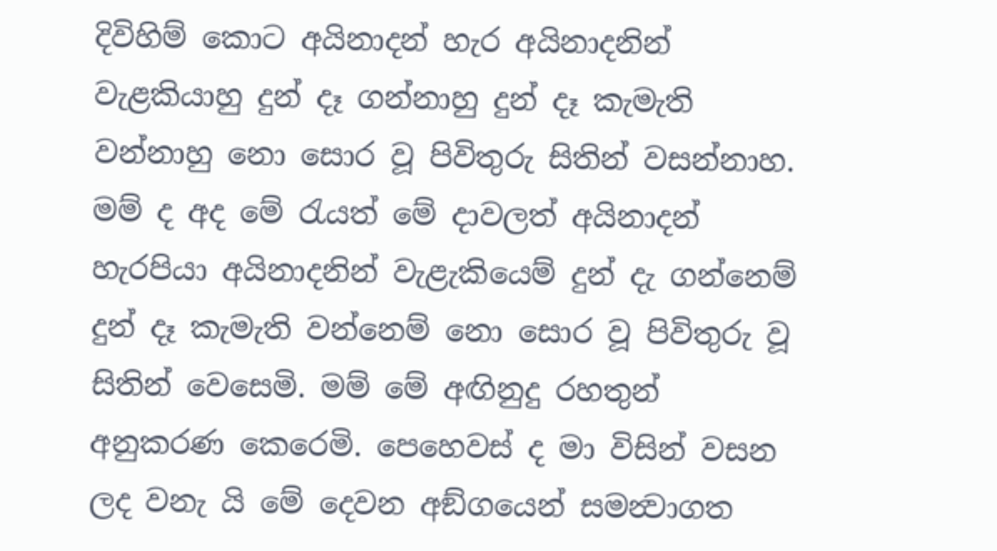දිවිහිම් කොට අයිනාදන් හැර අයිනාදනින් වැළකියාහු දුන් දෑ ගන්නාහු දුන් දෑ කැමැති වන්නාහු නො සොර වූ පිවිතුරු සිතින් වසන්නාහ. මම් ද අද මේ රැයත් මේ දාවලත් අයිනාදන් හැරපියා අයිනාදනින් වැළැකියෙම් දුන් දැ ගන්නෙම් දුන් දෑ කැමැති වන්නෙම් නො සොර වූ පිවිතුරු වූ සිතින් වෙසෙමි. මම් මේ අඟිනුදු රහතුන් අනුකරණ කෙරෙමි. පෙහෙවස් ද මා විසින් වසන ලද වනැ යි මේ දෙවන අඞ්ගයෙන් සමන්‍වාගත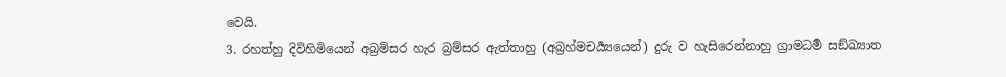වෙයි.
3. රහත්හු දිවිහිමියෙන් අබ්‍රම්සර හැර බ්‍රම්සර ඇත්තාහු (අබ්‍රහ්මචර්‍ය්‍යයෙන්) දුරු ව හැසිරෙන්නාහු ග්‍රාමධර්‍ම සඞ්ඛ්‍යාත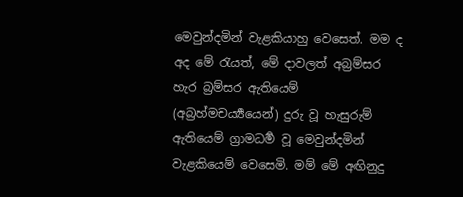මෙවුන්දමින් වැළකියාහු වෙසෙත්. මම ද අද මේ රැයත්, මේ දාවලත් අබ්‍රම්සර හැර බ්‍රම්සර ඇතියෙම් (අබ්‍රහ්මචර්‍ය්‍යයෙන්) දුරු වූ හැසුරුම් ඇතියෙම් ග්‍රාමධර්‍ම වූ මෙවුන්දමින් වැළකියෙම් වෙසෙමි. මම් මේ අඟිනුදු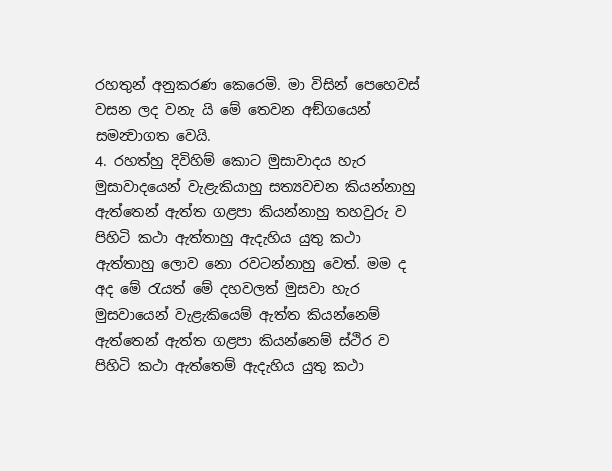රහතුන් අනුකරණ කෙරෙමි. මා විසින් පෙහෙවස් වසන ලද වනැ යි මේ තෙවන අඞ්ගයෙන් සමන්‍වාගත වෙයි.
4. රහත්හු දිවිහිම් කොට මුසාවාදය හැර මුසාවාදයෙන් වැළැකියාහු සත්‍යවචන කියන්නාහු ඇත්තෙන් ඇත්ත ගළපා කියන්නාහු තහවුරු ව පිහිටි කථා ඇත්තාහු ඇදැහිය යුතු කථා ඇත්තාහු ලොව නො රවටන්නාහු වෙත්. මම ද අද මේ රැයත් මේ දහවලත් මුසවා හැර මුසවායෙන් වැළැකියෙම් ඇත්ත කියන්නෙම් ඇත්තෙන් ඇත්ත ගළපා කියන්නෙම් ස්ථිර ව පිහිටි කථා ඇත්තෙම් ඇදැහිය යුතු කථා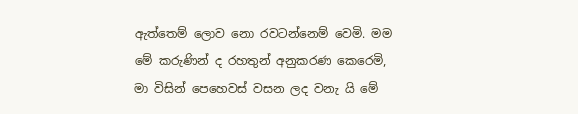ඇත්තෙම් ලොව නො රවටන්නෙම් වෙමි. මම මේ කරුණින් ද රහතුන් අනුකරණ කෙරෙමි, මා විසින් පෙහෙවස් වසන ලද වනැ යි මේ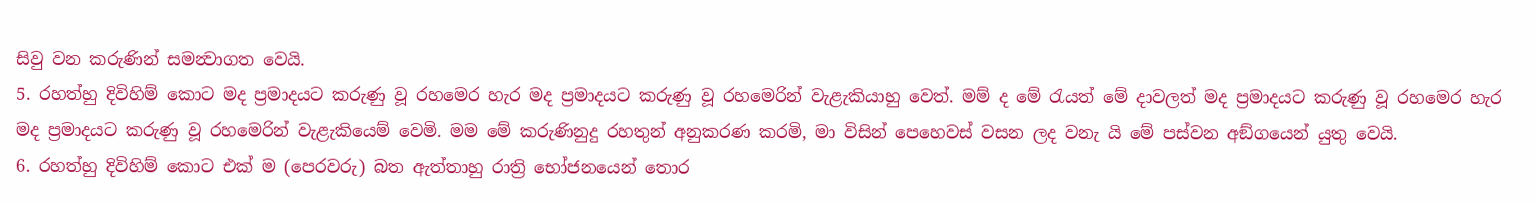සිවු වන කරුණින් සමන්‍වාගත වෙයි.
5. රහත්හු දිවිහිම් කොට මද ප්‍රමාදයට කරුණු වූ රහමෙර හැර මද ප්‍රමාදයට කරුණු වූ රහමෙරින් වැළැකියාහු වෙත්. මම් ද මේ රැයත් මේ දාවලත් මද ප්‍රමාදයට කරුණු වූ රහමෙර හැර මද ප්‍රමාදයට කරුණු වූ රහමෙරින් වැළැකියෙම් වෙමි. මම මේ කරුණිනුදු රහතුන් අනුකරණ කරමි, මා විසින් පෙහෙවස් වසන ලද වනැ යි මේ පස්වන අඞ්ගයෙන් යුතු වෙයි.
6. රහත්හු දිවිහිම් කොට එක් ම (පෙරවරු) බත ඇත්තාහු රාත්‍රි භෝජනයෙන් තොර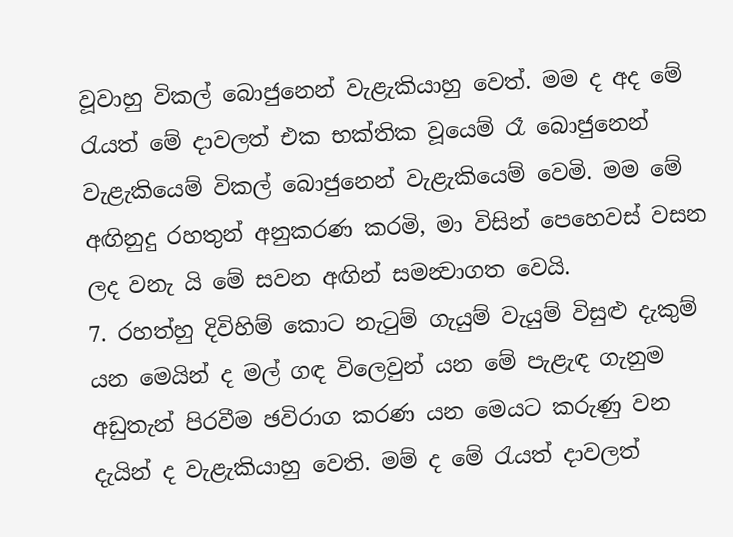වූවාහු විකල් බොජුනෙන් වැළැකියාහු වෙත්. මම ද අද මේ රැයත් මේ දාවලත් එක භක්තික වූයෙම් රෑ බොජුනෙන් වැළැකියෙම් විකල් බොජුනෙන් වැළැකියෙම් වෙමි. මම මේ අඟිනුදු රහතුන් අනුකරණ කරමි, මා විසින් පෙහෙවස් වසන ලද වනැ යි මේ සවන අඟින් සමන්‍වාගත වෙයි.
7. රහත්හු දිවිහිම් කොට නැටුම් ගැයුම් වැයුම් විසුළු දැකුම් යන මෙයින් ද මල් ගඳ විලෙවුන් යන මේ පැළැඳ ගැනුම අඩුතැන් පිරවීම ඡවිරාග කරණ යන මෙයට කරුණු වන දැයින් ද වැළැකියාහු වෙති. මම් ද මේ රැයත් දාවලත්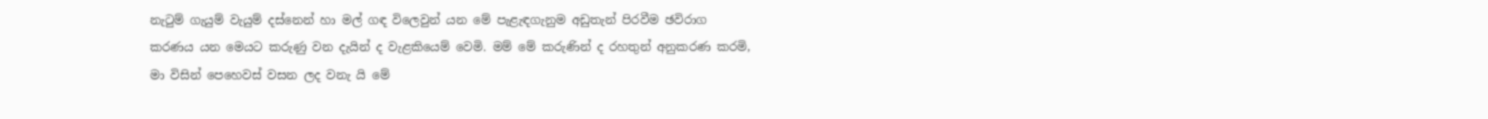නැටුම් ගැයුම් වැයුම් දස්නෙන් හා මල් ගඳ විලෙවුන් යන මේ පැළැඳගැනුම අඩුතැන් පිරවීම ඡවිරාග කරණය යන මෙයට කරුණු වන දැයින් ද වැළකියෙම් වෙමි. මම් මේ කරුණින් ද රහතුන් අනුකරණ කරමි, මා විසින් පෙහෙවස් වසන ලද වනැ යි මේ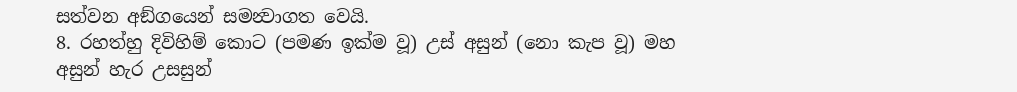සත්වන අඞ්ගයෙන් සමන්‍වාගත වෙයි.
8. රහත්හු දිවිහිම් කොට (පමණ ඉක්ම වූ) උස් අසුන් (නො කැප වූ) මහ අසුන් හැර උසසුන්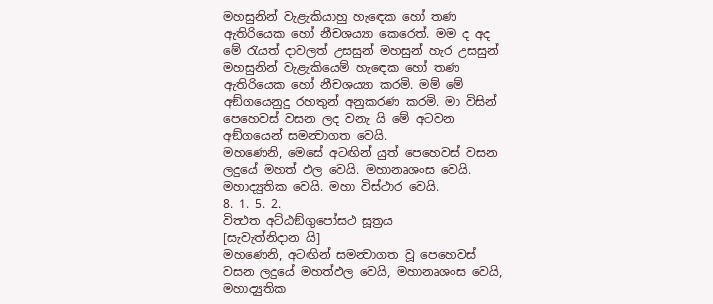මහසුනින් වැළැකියාහු හැඳෙක හෝ තණ ඇතිරියෙක හෝ නීචශය්‍යා කෙරෙත්. මම ද අද මේ රැයත් දාවලත් උසසුන් මහසුන් හැර උසසුන් මහසුනින් වැළැකියෙම් හැඳෙක හෝ තණ ඇතිරියෙක හෝ නීචශය්‍යා කරමි. මම් මේ අඞ්ගයෙනුදු රහතුන් අනුකරණ කරමි. මා විසින් පෙහෙවස් වසන ලද වනැ යි මේ අටවන අඞ්ගයෙන් සමන්‍වාගත වෙයි.
මහණෙනි, මෙසේ අටඟින් යුත් පෙහෙවස් වසන ලදුයේ මහත් ඵල වෙයි. මහානෘශංස වෙයි. මහාද්‍යුතික වෙයි. මහා විස්ථාර වෙයි.
8. 1. 5. 2.
විත්‍ථත අට්ඨඞ්ගුපෝසථ සූත්‍රය
[සැවැත්නිදාන යි]
මහණෙනි, අටඟින් සමන්‍වාගත වූ පෙහෙවස් වසන ලදුයේ මහත්ඵල වෙයි, මහානෘශංස වෙයි, මහාද්‍යුතික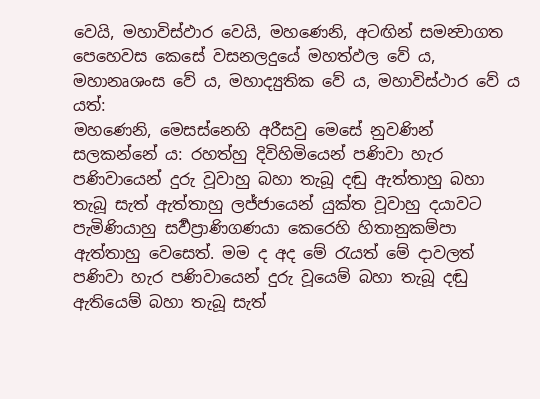වෙයි, මහාවිස්ඵාර වෙයි, මහණෙනි, අටඟින් සමන්‍වාගත පෙහෙවස කෙසේ වසනලදුයේ මහත්ඵල වේ ය, මහානෘශංස වේ ය, මහාද්‍යුතික වේ ය, මහාවිස්ථාර වේ ය යත්:
මහණෙනි, මෙසස්නෙහි අරීසවු මෙසේ නුවණින් සලකන්නේ ය: රහත්හු දිවිහිමියෙන් පණිවා හැර පණිවායෙන් දුරු වූවාහු බහා තැබූ දඬු ඇත්තාහු බහා තැබූ සැත් ඇත්තාහු ලජ්ජායෙන් යුක්ත වූවාහු දයාවට පැමිණියාහු සර්‍වප්‍රාණිගණයා කෙරෙහි හිතානුකම්පා ඇත්තාහු වෙසෙත්. මම ද අද මේ රැයත් මේ දාවලත් පණිවා හැර පණිවායෙන් දුරු වූයෙම් බහා තැබූ දඬු ඇතියෙම් බහා තැබූ සැත්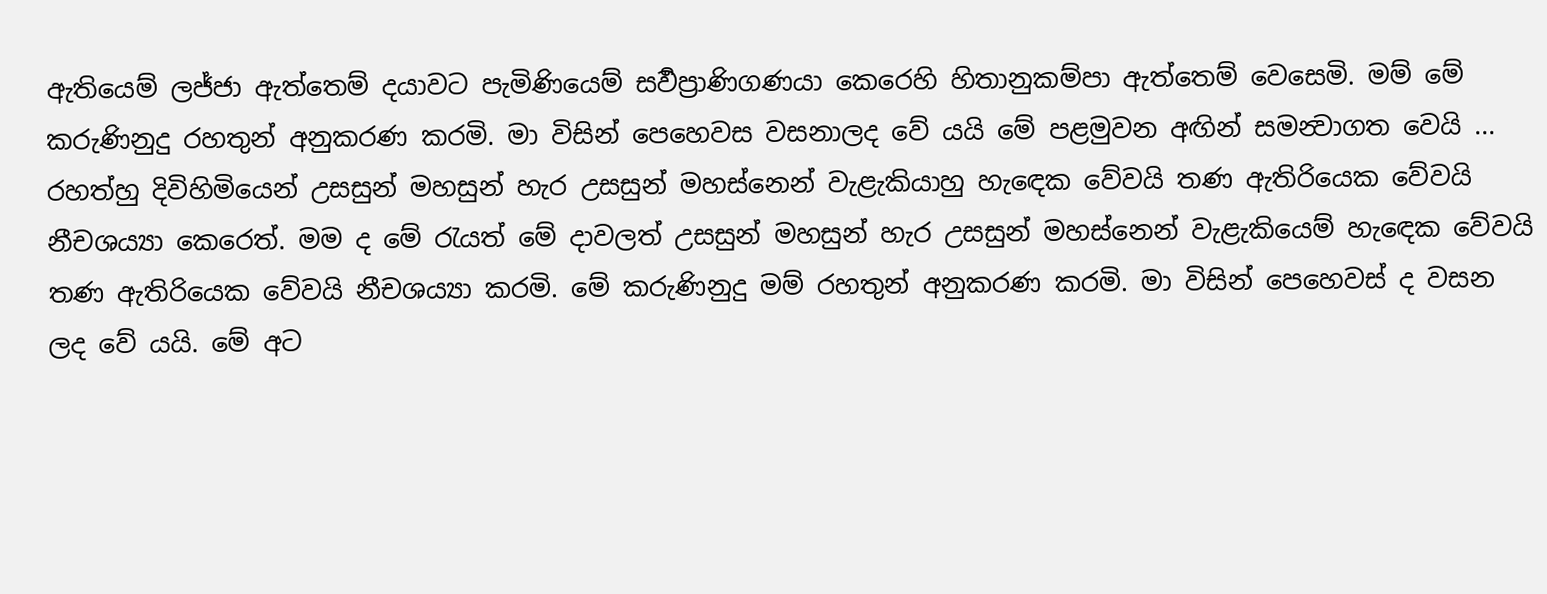ඇතියෙම් ලජ්ජා ඇත්තෙම් දයාවට පැමිණියෙම් සර්‍වප්‍රාණිගණයා කෙරෙහි හිතානුකම්පා ඇත්තෙම් වෙසෙමි. මම් මේ කරුණිනුදු රහතුන් අනුකරණ කරමි. මා විසින් පෙහෙවස වසනාලද වේ යයි මේ පළමුවන අඟින් සමන්‍වාගත වෙයි ...
රහත්හු දිවිහිමියෙන් උසසුන් මහසුන් හැර උසසුන් මහස්නෙන් වැළැකියාහු හැඳෙක වේවයි තණ ඇතිරියෙක වේවයි නීචශය්‍යා කෙරෙත්. මම ද මේ රැයත් මේ දාවලත් උසසුන් මහසුන් හැර උසසුන් මහස්නෙන් වැළැකියෙම් හැඳෙක වේවයි තණ ඇතිරියෙක වේවයි නීචශය්‍යා කරමි. මේ කරුණිනුදු මම් රහතුන් අනුකරණ කරමි. මා විසින් පෙහෙවස් ද වසන ලද වේ යයි. මේ අට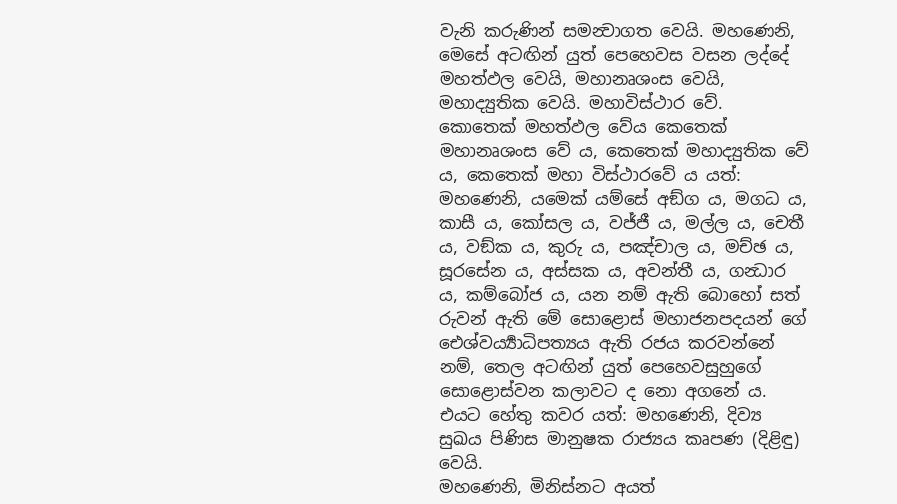වැනි කරුණින් සමන්‍වාගත වෙයි. මහණෙනි, මෙසේ අටඟින් යුත් පෙහෙවස වසන ලද්දේ මහත්ඵල වෙයි, මහානෘශංස වෙයි, මහාද්‍යුතික වෙයි. මහාවිස්ථාර වේ.
කොතෙක් මහත්ඵල වේය කෙතෙක් මහානෘශංස වේ ය, කෙතෙක් මහාද්‍යුතික වේ ය, කෙතෙක් මහා විස්ථාරවේ ය යත්:
මහණෙනි, යමෙක් යම්සේ අඞ්ග ය, මගධ ය, කාසී ය, කෝසල ය, වජ්ජී ය, මල්ල ය, චෙතී ය, වඞ්ක ය, කුරු ය, පඤ්චාල ය, මච්ඡ ය, සූරසේන ය, අස්සක ය, අවන්තී ය, ගන්‍ධාර ය, කම්බෝජ ය, යන නම් ඇති බොහෝ සත් රුවන් ඇති මේ සොළොස් මහාජනපදයන් ගේ ඓශ්වර්‍ය්‍යාධිපත්‍යය ඇති රජය කරවන්නේ නම්, තෙල අටඟින් යුත් පෙහෙවසුහුගේ සොළොස්වන කලාවට ද නො අගනේ ය. එයට හේතු කවර යත්: මහණෙනි, දිව්‍ය සුඛය පිණිස මානුෂක රාජ්‍යය කෘපණ (දිළිඳු) වෙයි.
මහණෙනි, මිනිස්නට අයත්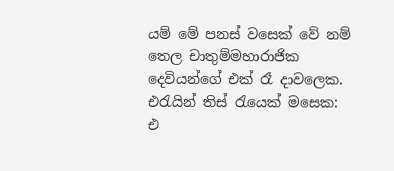යම් මේ පනස් වසෙක් වේ නම් තෙල චාතුම්මහාරාජික දෙවියන්ගේ එක් රෑ දාවලෙක. එරැයින් තිස් රැයෙක් මසෙක: එ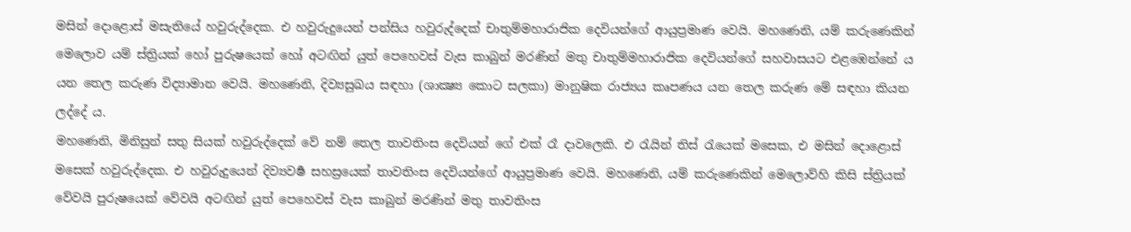මසින් දොළොස් මසැතියේ හවුරුද්දෙක. එ හවුරුදුයෙන් පන්සිය හවුරුද්දෙක් චාතුම්මහාරාජික දෙවියන්ගේ ආයුප්‍රමාණ වෙයි. මහණෙනි, යම් කරුණෙකින් මෙලොව යම් ස්ත්‍රියක් හෝ පුරුෂයෙක් හෝ අටඟින් යුත් පෙහෙවස් වැස කාබුන් මරණින් මතු චාතුම්මහාරාජික දෙවියන්ගේ සහවාසයට එළඹෙන්නේ ය යන තෙල කරුණ විද්‍යාමාන වෙයි. මහණෙනි, දිව්‍යසුඛය සඳහා (ශාක්‍ෂ්‍ය කොට සලකා) මානුෂික රාජ්‍යය කෘපණය යන තෙල කරුණ මේ සඳහා කියන ලද්දේ ය.
මහණෙනි, මිනිසුන් සතු සියක් හවුරුද්දෙක් වේ නම් තෙල තාවතිංස දෙවියන් ගේ එක් රෑ දාවලෙකි. එ රැයින් තිස් රැයෙක් මසෙක, එ මසින් දොළොස් මසෙක් හවුරුද්දෙක. එ හවුරුදුයෙන් දිව්‍යවර්‍ෂ සහස්‍රයෙක් තාවතිංස දෙවියන්ගේ ආයුප්‍රමාණ වෙයි. මහණෙනි, යම් කරුණෙකින් මෙලොව්හි කිසි ස්ත්‍රියක් වේවයි පුරුෂයෙක් වේවයි අටඟින් යුත් පෙහෙවස් වැස කාබුන් මරණින් මතු තාවතිංස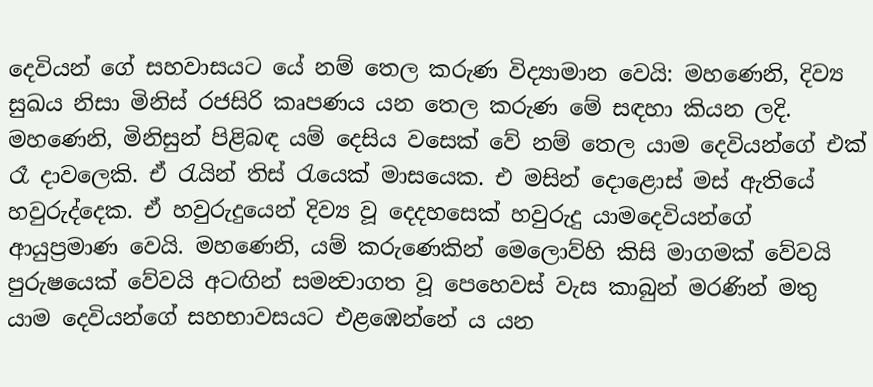දෙවියන් ගේ සහවාසයට යේ නම් තෙල කරුණ විද්‍යාමාන වෙයි: මහණෙනි, දිව්‍ය සුඛය නිසා මිනිස් රජසිරි කෘපණය යන තෙල කරුණ මේ සඳහා කියන ලදි.
මහණෙනි, මිනිසුන් පිළිබඳ යම් දෙසිය වසෙක් වේ නම් තෙල යාම දෙවියන්ගේ එක් රෑ දාවලෙකි. ඒ රැයින් තිස් රැයෙක් මාසයෙක. එ මසින් දොළොස් මස් ඇතියේ හවුරුද්දෙක. ඒ හවුරුදුයෙන් දිව්‍ය වූ දෙදහසෙක් හවුරුදු යාමදෙවියන්ගේ ආයුප්‍රමාණ වෙයි. මහණෙනි, යම් කරුණෙකින් මෙලොව්හි කිසි මාගමක් වේවයි පුරුෂයෙක් වේවයි අටඟින් සමන්‍වාගත වූ පෙහෙවස් වැස කාබුන් මරණින් මතු යාම දෙවියන්ගේ සහභාවසයට එළඹෙන්නේ ය යන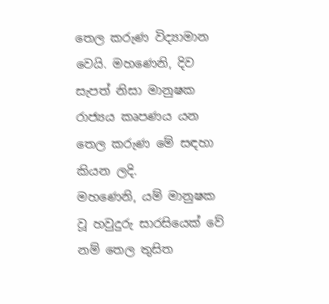තෙල කරුණ විද්‍යාමාන වෙයි. මහණෙනි, දිව සැපත් නිසා මානුෂක රාජ්‍යය කෘපණය යන තෙල කරුණ මේ සඳහා කියන ලදි.
මහණෙනි, යම් මානුෂක වූ හවුදුරු සාරසියෙක් වේ නම් තෙල තුසිත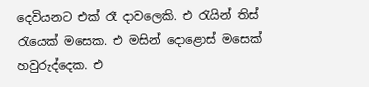දෙවියනට එක් රෑ දාවලෙකි. එ රැයින් තිස් රැයෙක් මසෙක. එ මසින් දොළොස් මසෙක් හවුරුද්දෙක. එ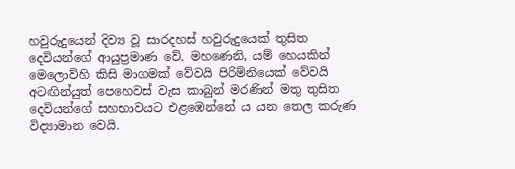හවුරුදුයෙන් දිව්‍ය වූ සාරදහස් හවුරුදුයෙක් තුසිත දෙවියන්ගේ ආයුප්‍රමාණ වේ. මහණෙනි, යම් හෙයකින් මෙලොව්හි කිසි මාගමක් වේවයි පිරිම්නියෙක් වේවයි අටඟින්යුත් පෙහෙවස් වැස කාබුන් මරණින් මතු තුසිත දෙවියන්ගේ සහභාවයට එළඹෙන්නේ ය යන තෙල කරුණ විද්‍යාමාන වෙයි.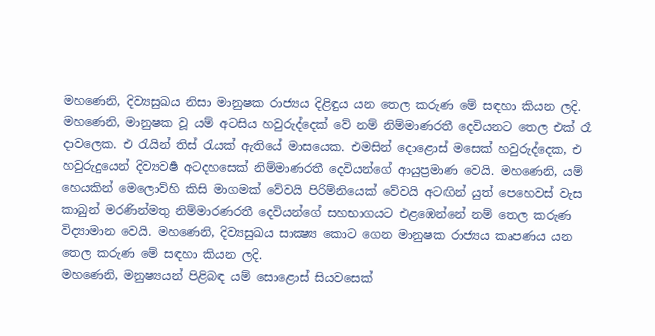මහණෙනි, දිව්‍යසුඛය නිසා මානුෂක රාජ්‍යය දිළිඳුය යන තෙල කරුණ මේ සඳහා කියන ලදි.
මහණෙනි, මානුෂක වූ යම් අටසිය හවුරුද්දෙක් වේ නම් නිම්මාණරතී දෙවියනට තෙල එක් රෑ දාවලෙක. එ රැයින් තිස් රැයක් ඇතියේ මාසයෙක. එමසින් දොළොස් මසෙක් හවුරුද්දෙක, එ හවුරුදුයෙන් දිව්‍යවර්‍ෂ අටදහසෙක් නිම්මාණරතී දෙවියන්ගේ ආයුප්‍රමාණ වෙයි. මහණෙනි, යම් හෙයකින් මෙලොව්හි කිසි මාගමක් වේවයි පිරිම්නියෙක් වේවයි අටඟින් යුත් පෙහෙවස් වැස කාබුන් මරණින්මතු නිම්මාරණරතී දෙවියන්ගේ සහභාගයට එළඹෙන්නේ නම් තෙල කරුණ විද්‍යාමාන වෙයි. මහණෙනි, දිව්‍යසුඛය සාක්‍ෂ්‍ය කොට ගෙන මානුෂක රාජ්‍යය කෘපණය යන තෙල කරුණ මේ සඳහා කියන ලදි.
මහණෙනි, මනුෂ්‍යයන් පිළිබඳ යම් සොළොස් සියවසෙක්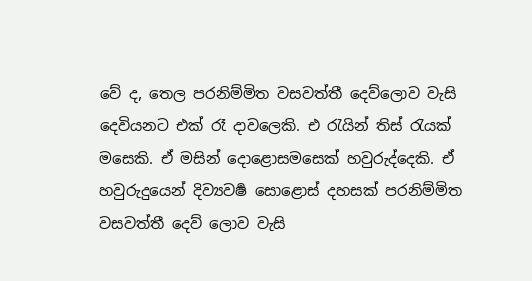වේ ද, තෙල පරනිම්මිත වසවත්තී දෙව්ලොව වැසි දෙවියනට එක් රෑ දාවලෙකි. එ රැයින් තිස් රැයක් මසෙකි. ඒ මසින් දොළොසමසෙක් හවුරුද්දෙකි. ඒ හවුරුදුයෙන් දිව්‍යවර්‍ෂ සොළොස් දහසක් පරනිම්මිත වසවත්තී දෙව් ලොව වැසි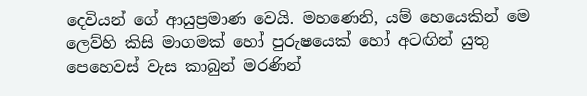දෙවියන් ගේ ආයුප්‍රමාණ වෙයි. මහණෙනි, යම් හෙයෙකින් මෙ ලෙව්හි කිසි මාගමක් හෝ පුරුෂයෙක් හෝ අටඟින් යුතු පෙහෙවස් වැස කාබුන් මරණින්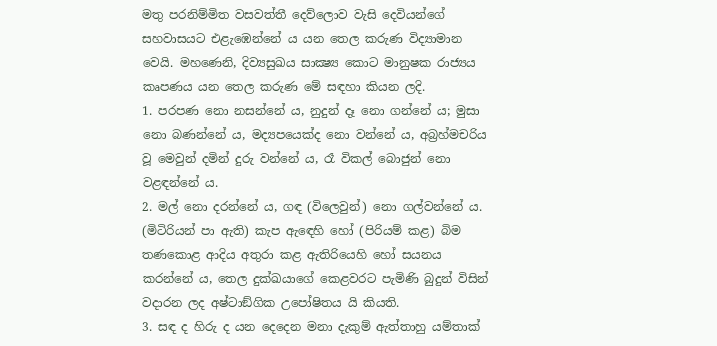මතු පරනිම්මිත වසවත්තී දෙව්ලොව වැසි දෙවියන්ගේ සහවාසයට එළැඹෙන්නේ ය යන තෙල කරුණ විද්‍යාමාන වෙයි. මහණෙනි, දිව්‍යසුඛය සාක්‍ෂ්‍ය කොට මානුෂක රාජ්‍යය කෘපණය යන තෙල කරුණ මේ සඳහා කියන ලදි.
1. පරපණ නො නසන්නේ ය, නුදුන් දෑ නො ගන්නේ ය; මුසා නො බණන්නේ ය, මද්‍යපයෙක්ද නො වන්නේ ය, අබ්‍රහ්මචරිය වූ මෙවුන් දමින් දුරු වන්නේ ය, රෑ විකල් බොජුන් නො වළඳන්නේ ය.
2. මල් නො දරන්නේ ය, ගඳ (විලෙවුන්) නො ගල්වන්නේ ය. (මිටිරියන් පා ඇති) කැප ඇඳෙහි හෝ (පිරියම් කළ) බිම තණකොළ ආදිය අතුරා කළ ඇතිරියෙහි හෝ සයනය කරන්නේ ය, තෙල දුක්ඛයාගේ කෙළවරට පැමිණි බුදුන් විසින් වදාරන ලද අෂ්ටාඞ්ගික උපෝෂිතය යි කියති.
3. සඳ ද හිරු ද යන දෙදෙන මනා දැකුම් ඇත්තාහු යම්තාක්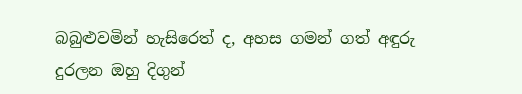බබුළුවමින් හැසිරෙත් ද, අහස ගමන් ගත් අඳුරු දුරලන ඔහු දිගුන්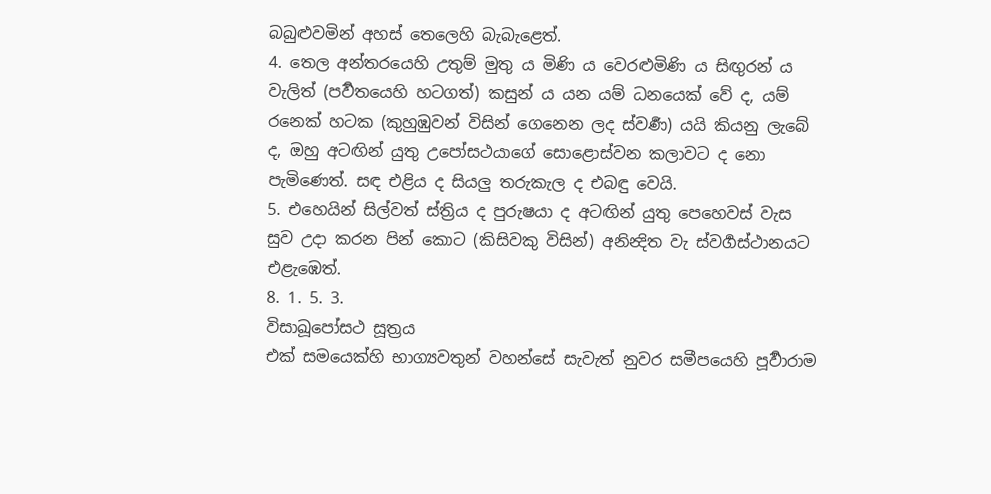බබුළුවමින් අහස් තෙලෙහි බැබැළෙත්.
4. තෙල අන්තරයෙහි උතුම් මුතු ය මිණි ය වෙරළුමිණි ය සිඟුරන් ය වැලිත් (පර්‍වතයෙහි හටගත්) කසුන් ය යන යම් ධනයෙක් වේ ද, යම් රනෙක් හටක (කුහුඹුවන් විසින් ගෙනෙන ලද ස්වර්‍ණ) යයි කියනු ලැබේ ද, ඔහු අටඟින් යුතු උපෝසථයාගේ සොළොස්වන කලාවට ද නො පැමිණෙත්. සඳ එළිය ද සියලු තරුකැල ද එබඳු වෙයි.
5. එහෙයින් සිල්වත් ස්ත්‍රිය ද පුරුෂයා ද අටඟින් යුතු පෙහෙවස් වැස සුව උදා කරන පින් කොට (කිසිවකු විසින්) අනින්‍දිත වැ ස්වර්‍ගස්ථානයට එළැඹෙත්.
8. 1. 5. 3.
විසාඛූපෝසථ සූත්‍රය
එක් සමයෙක්හි භාග්‍යවතුන් වහන්සේ සැවැත් නුවර සමීපයෙහි පූර්‍වාරාම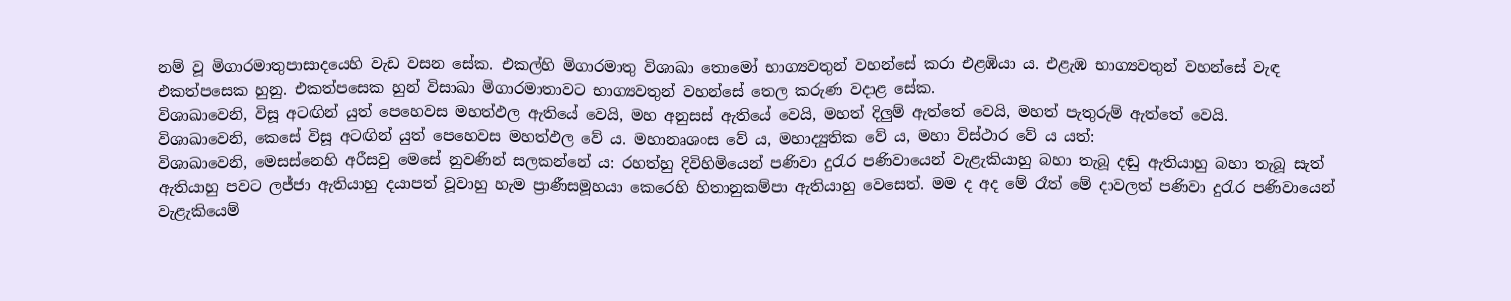නම් වූ මිගාරමාතුපාසාදයෙහි වැඩ වසන සේක. එකල්හි මිගාරමාතු විශාඛා තොමෝ භාග්‍යවතුන් වහන්සේ කරා එළඹියා ය. එළැඹ භාග්‍යවතුන් වහන්සේ වැඳ එකත්පසෙක හුනු. එකත්පසෙක හුන් විසාඛා මිගාරමාතාවට භාග්‍යවතුන් වහන්සේ තෙල කරුණ වදාළ සේක.
විශාඛාවෙනි, විසූ අටඟින් යුත් පෙහෙවස මහත්ඵල ඇතියේ වෙයි, මහ අනුසස් ඇතියේ වෙයි, මහත් දිලුම් ඇත්තේ වෙයි, මහත් පැතුරුම් ඇත්තේ වෙයි.
විශාඛාවෙනි, කෙසේ විසූ අටඟින් යුත් පෙහෙවස මහත්ඵල වේ ය. මහානෘශංස වේ ය, මහාද්‍යුතික වේ ය, මහා විස්ථාර වේ ය යත්:
විශාඛාවෙනි, මෙසස්නෙහි අරීසවු මෙසේ නුවණින් සලකන්නේ ය: රහත්හු දිවිහිමියෙන් පණිවා දුරැර පණිවායෙන් වැළැකියාහු බහා තැබූ දඬු ඇතියාහු බහා තැබූ සැත් ඇතියාහු පවට ලජ්ජා ඇතියාහු දයාපත් වූවාහු හැම ප්‍රාණීසමූහයා කෙරෙහි හිතානුකම්පා ඇතියාහු වෙසෙත්. මම ද අද මේ රෑත් මේ දාවලත් පණිවා දුරැර පණිවායෙන් වැළැකියෙම්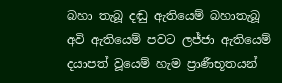බහා තැබූ දඬු ඇතියෙම් බහාතැබූ අවි ඇතියෙම් පවට ලජ්ජා ඇතියෙම් දයාපත් වූයෙම් හැම ප්‍රාණීභූතයන්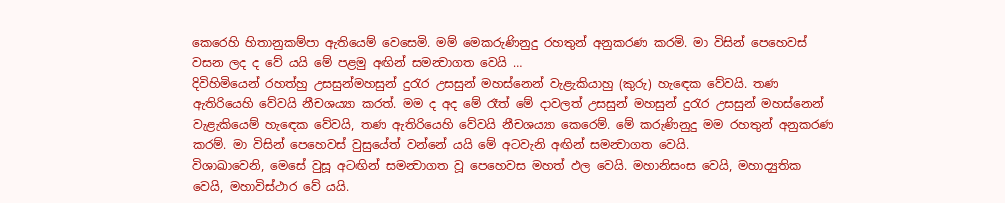කෙරෙහි හිතානුකම්පා ඇතියෙම් වෙසෙමි. මම් මෙකරුණිනුදු රහතුන් අනුකරණ කරමි. මා විසින් පෙහෙවස් වසන ලද ද වේ යයි මේ පළමු අඟින් සමන්‍වාගත වෙයි …
දිවිහිමියෙන් රහත්හු උසසුන්මහසුන් දුරැර උසසුන් මහස්නෙන් වැළැකියාහු (කුරු) හැඳෙක වේවයි. තණ ඇතිරියෙහි වේවයි නීචශය්‍යා කරත්. මම ද අද මේ රෑත් මේ දාවලත් උසසුන් මහසුන් දුරැර උසසුන් මහස්නෙන් වැළැකියෙම් හැඳෙක වේවයි, තණ ඇතිරියෙහි වේවයි නීචශය්‍යා කෙරෙම්. මේ කරුණිනුදු මම රහතුන් අනුකරණ කරම්. මා විසින් පෙහෙවස් වුසුයේත් වන්නේ යයි මේ අටවැනි අඟින් සමන්‍වාගත වෙයි.
විශාඛාවෙනි, මෙසේ වුසූ අටඟින් සමන්‍වාගත වූ පෙහෙවස මහත් ඵල වෙයි. මහානිසංස වෙයි, මහාද්‍යුතික වෙයි, මහාවිස්ථාර වේ යයි.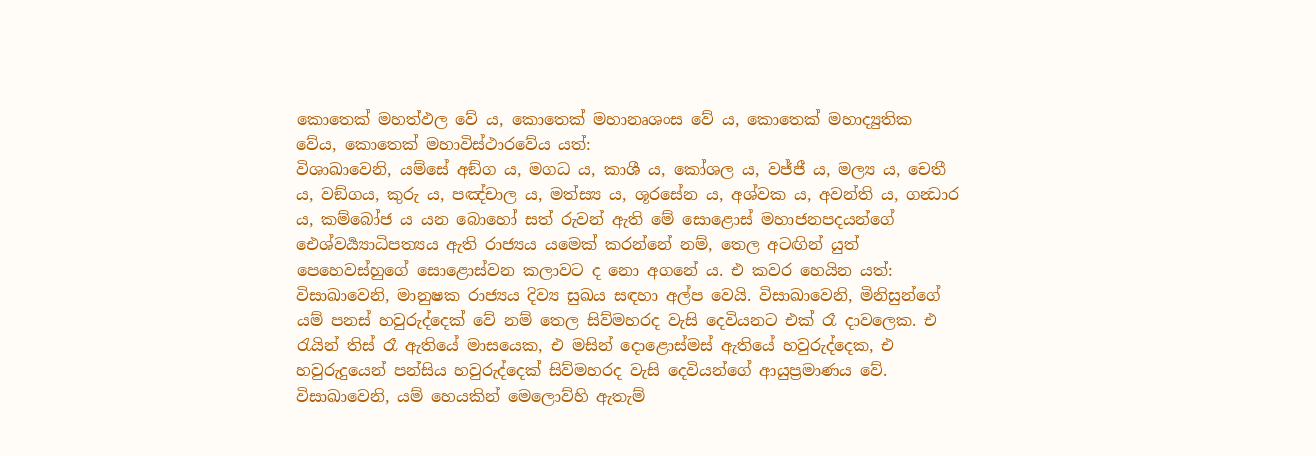කොතෙක් මහත්ඵල වේ ය, කොතෙක් මහානෘශංස වේ ය, කොතෙක් මහාද්‍යුතික වේය, කොතෙක් මහාවිස්ථාරවේය යත්:
විශාඛාවෙනි, යම්සේ අඞ්ග ය, මගධ ය, කාශී ය, කෝශල ය, වජ්ජී ය, මල්‍ය ය, චෙතී ය, වඞ්ගය, කුරු ය, පඤ්චාල ය, මත්ස්‍ය ය, ශූරසේන ය, අශ්වක ය, අවන්ති ය, ගන්‍ධාර ය, කම්බෝජ ය යන බොහෝ සත් රුවන් ඇති මේ සොළොස් මහාජනපදයන්ගේ ඓශ්වර්‍ය්‍යාධිපත්‍යය ඇති රාජ්‍යය යමෙක් කරන්නේ නම්, තෙල අටඟින් යුත් පෙහෙවස්හුගේ සොළොස්වන කලාවට ද නො අගනේ ය. එ කවර හෙයින යත්:
විසාඛාවෙනි, මානුෂක රාජ්‍යය දිව්‍ය සුඛය සඳහා අල්ප වෙයි. විසාඛාවෙනි, මිනිසුන්ගේ යම් පනස් හවුරුද්දෙක් වේ නම් තෙල සිව්මහරද වැසි දෙවියනට එක් රෑ දාවලෙක. එ රැයින් තිස් රෑ ඇතියේ මාසයෙක, එ මසින් දොළොස්මස් ඇතියේ හවුරුද්දෙක, එ හවුරුදුයෙන් පන්සිය හවුරුද්දෙක් සිව්මහරද වැසි දෙවියන්ගේ ආයුප්‍රමාණය වේ. විසාඛාවෙනි, යම් හෙයකින් මෙලොව්හි ඇතැම්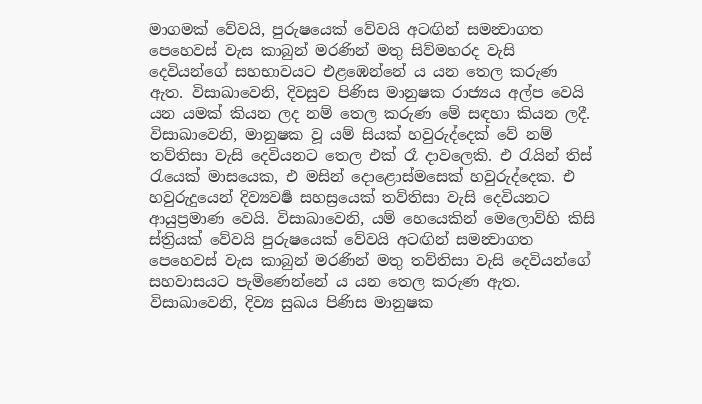මාගමක් වේවයි, පුරුෂයෙක් වේවයි අටඟින් සමන්‍වාගත පෙහෙවස් වැස කාබුන් මරණින් මතු සිව්මහරද වැසි දෙවියන්ගේ සහභාවයට එළඹෙන්නේ ය යන තෙල කරුණ ඇත. විසාඛාවෙනි, දිවසුව පිණිස මානුෂක රාජ්‍යය අල්ප වෙයි යන යමක් කියන ලද නම් තෙල කරුණ මේ සඳහා කියන ලදී.
විසාඛාවෙනි, මානුෂක වූ යම් සියක් හවුරුද්දෙක් වේ නම් තව්තිසා වැසි දෙවියනට තෙල එක් රෑ දාවලෙකි. එ රැයින් තිස් රැයෙක් මාසයෙක, එ මසින් දොළොස්මසෙක් හවුරුද්දෙක. එ හවුරුදුයෙන් දිව්‍යවර්‍ෂ සහස්‍රයෙක් තව්තිසා වැසි දෙවියනට ආයුප්‍රමාණ වෙයි. විසාඛාවෙනි, යම් හෙයෙකින් මෙලොව්හි කිසි ස්ත්‍රියක් වේවයි පුරුෂයෙක් වේවයි අටඟින් සමන්‍වාගත පෙහෙවස් වැස කාබුන් මරණින් මතු තව්තිසා වැසි දෙවියන්ගේ සහවාසයට පැමිණෙන්නේ ය යන තෙල කරුණ ඇත. විසාඛාවෙනි, දිව්‍ය සුඛය පිණිස මානුෂක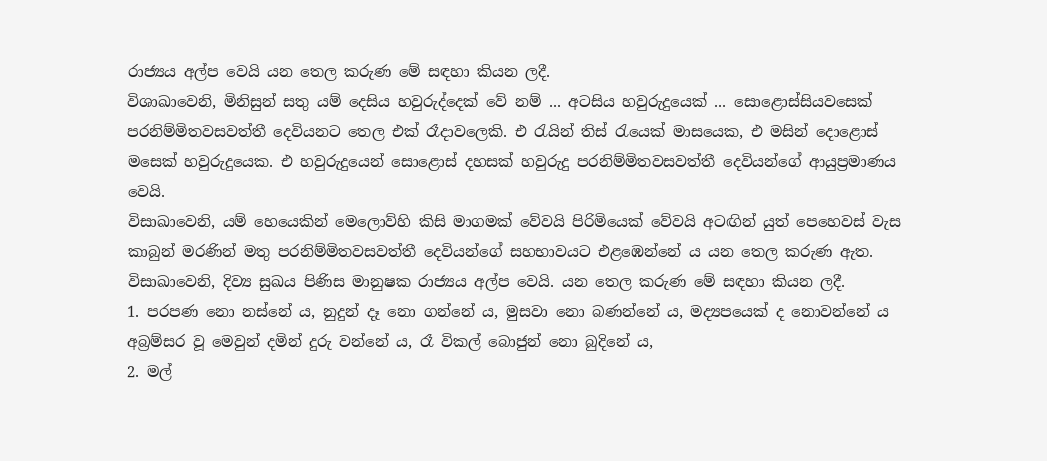රාජ්‍යය අල්ප වෙයි යන තෙල කරුණ මේ සඳහා කියන ලදී.
විශාඛාවෙනි, මිනිසුන් සතු යම් දෙසිය හවුරුද්දෙක් වේ නම් ... අටසිය හවුරුදුයෙක් ... සොළොස්සියවසෙක් පරනිම්මිතවසවත්තී දෙවියනට තෙල එක් රෑදාවලෙකි. එ රැයින් තිස් රැයෙක් මාසයෙක, එ මසින් දොළොස් මසෙක් හවුරුදුයෙක. එ හවුරුදුයෙන් සොළොස් දහසක් හවුරුදු පරනිම්මිතවසවත්තී දෙවියන්ගේ ආයුප්‍රමාණය වෙයි.
විසාඛාවෙනි, යම් හෙයෙකින් මෙලොව්හි කිසි මාගමක් වේවයි පිරිමියෙක් වේවයි අටඟින් යුත් පෙහෙවස් වැස කාබුන් මරණින් මතු පරනිම්මිතවසවත්තී දෙවියන්ගේ සහභාවයට එළඹෙන්නේ ය යන තෙල කරුණ ඇත. විසාඛාවෙනි, දිව්‍ය සුඛය පිණිස මානුෂක රාජ්‍යය අල්ප වෙයි. යන තෙල කරුණ මේ සඳහා කියන ලදී.
1. පරපණ නො නස්නේ ය, නුදුන් දෑ නො ගන්නේ ය, මුසවා නො බණන්නේ ය, මද්‍යපයෙක් ද නොවන්නේ ය අබ්‍රම්සර වූ මෙවුන් දමින් දුරු වන්නේ ය, රෑ විකල් බොජුන් නො බුදිනේ ය,
2. මල්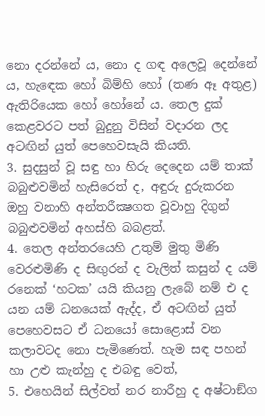නො දරන්නේ ය, නො ද ගඳ අලෙවූ දෙන්නේ ය, හැඳෙක හෝ බිම්හි හෝ (තණ ඈ අතුළ) ඇතිරියෙක හෝ හෝනේ ය. තෙල දුක් කෙළවරට පත් බුදුනු විසින් වදාරන ලද අටඟින් යුත් පෙහෙවසැයි කියති.
3. සුදසුන් වූ සඳු හා හිරු දෙදෙන යම් තාක් බබුළුවමින් හැසිරෙත් ද, අඳුරු දුරුකරන ඔහු වනාහි අන්තරීක්‍ෂගත වූවාහු දිගුන් බබුළුවමින් අහස්හි බබළත්.
4. තෙල අන්තරයෙහි උතුම් මුතු මිණි වෙරළුමිණි ද සිඟුරන් ද වැලිත් කසුන් ද යම් රනෙක් ‘හටක’ යයි කියනු ලැබේ නම් එ ද යන යම් ධනයෙක් ඇද්ද, ඒ අටඟින් යුත් පෙහෙවසට ඒ ධනයෝ සොළොස් වන කලාවටද නො පැමිණෙත්. හැම සඳ පහන් හා උළු කැන්හු ද එබඳු වෙත්,
5. එහෙයින් සිල්වත් නර නාරීහු ද අෂ්ටාඞ්ග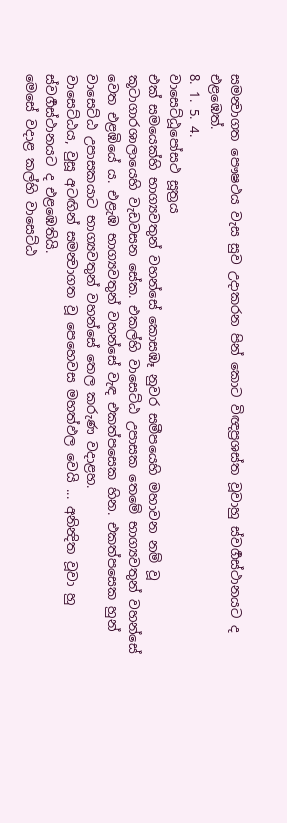සමන්‍වාගත පෞෂථය වැස සුව උදාකරන පින් කොට විඥප්‍රශස්ත වූවාහු ස්වර්‍ගස්ථානයට ද එළඹෙත්.
8. 1. 5. 4.
වාසෙට්ඨූපෝසථ සූත්‍රය
එක් සමයෙක්හි භාග්‍යවතුන් වහන්සේ කොසඹෑ නුවර සමීපයෙහි මහාවන නම් වූ කූටාගාරශාලායෙහි වැඩවසන සේක. එකල්හි වාසෙට්ඨ උපාසක තෙමේ භාග්‍යවතුන් වහන්සේ වෙත එළඹියේ ය. එළැඹ භාග්‍යවතුන් වහන්සේ වැඳ එකත්පසෙක හින. එකත්පසෙක හුන් වාසෙට්ඨ උපාසකයාට භාග්‍යවතුන් වහන්සේ තෙල කරුණ වදාළහ.
වාසෙට්ඨය, වුසූ අටඟින් සමන්‍වාගත වූ පෙහෙවස මහත්ඵල වෙයි ... අනින්‍දිත වූවා හු ස්වර්‍ගස්ථානයට ද එළඹෙතියි.
මෙසේ වදාළ කල්හි වාසෙට්ඨ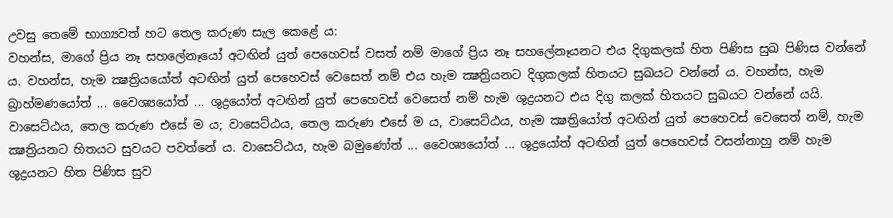උවසු තෙමේ භාග්‍යවත් හට තෙල කරුණ සැල කෙළේ ය:
වහන්ස, මාගේ ප්‍රිය නෑ සහලේනෑයෝ අටඟින් යුත් පෙහෙවස් වසත් නම් මාගේ ප්‍රිය නෑ සහලේනෑයනට එය දිගුකලක් හිත පිණිස සුඛ පිණිස වන්නේ ය. වහන්ස, හැම ක්‍ෂත්‍රියයෝත් අටඟින් යුත් පෙහෙවස් වෙසෙත් නම් එය හැම ක්‍ෂත්‍රියනට දිගුකලක් හිතයට සුඛයට වන්නේ ය. වහන්ස, හැම බ්‍රාහ්මණයෝත් ... වෛශ්‍යයෝත් ... ශුද්‍රයෝත් අටඟින් යුත් පෙහෙවස් වෙසෙත් නම් හැම ශුද්‍රයනට එය දිගු කලක් හිතයට සුඛයට වන්නේ යයි.
වාසෙට්ඨය, තෙල කරුණ එසේ ම ය; වාසෙට්ඨය, තෙල කරුණ එසේ ම ය, වාසෙට්ඨය, හැම ක්‍ෂත්‍රියෝත් අටඟින් යුත් පෙහෙවස් වෙසෙත් නම්, හැම ක්‍ෂත්‍රියනට හිතයට සුවයට පවත්නේ ය. වාසෙට්ඨය, හැම බමුණෝත් ... වෛශ්‍යයෝත් ... ශුද්‍රයෝත් අටඟින් යුත් පෙහෙවස් වසන්නාහු නම් හැම ශුද්‍රයනට හිත පිණිස සුව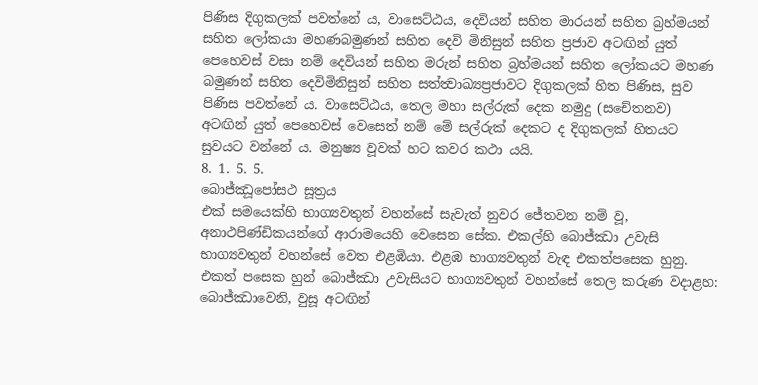පිණිස දිගුකලක් පවත්නේ ය, වාසෙට්ඨය, දෙවියන් සහිත මාරයන් සහිත බ්‍රහ්මයන් සහිත ලෝකයා මහණබමුණන් සහිත දෙවි මිනිසුන් සහිත ප්‍රජාව අටඟින් යුත් පෙහෙවස් වසා නම් දෙවියන් සහිත මරුන් සහිත බ්‍රහ්මයන් සහිත ලෝකයට මහණ බමුණන් සහිත දෙවිමිනිසුන් සහිත සත්ත්‍වාඛ්‍යප්‍රජාවට දිගුකලක් හිත පිණිස, සුව පිණිස පවත්නේ ය. වාසෙට්ඨය, තෙල මහා සල්රුක් දෙක නමුදු (සචේතනව) අටඟින් යුත් පෙහෙවස් වෙසෙත් නම් මේ සල්රුක් දෙකට ද දිගුකලක් හිතයට සුවයට වන්නේ ය. මනුෂ්‍ය වූවක් හට කවර කථා යයි.
8. 1. 5. 5.
බොජ්ඣූපෝසථ සූත්‍රය
එක් සමයෙක්හි භාග්‍යවතුන් වහන්සේ සැවැත් නුවර ජේතවන නම් වූ, අනාථපිණ්ඩිකයන්ගේ ආරාමයෙහි වෙසෙන සේක. එකල්හි බොජ්ඣා උවැසි භාග්‍යවතුන් වහන්සේ වෙත එළඹියා. එළඹ භාග්‍යවතුන් වැඳ එකත්පසෙක හුනු. එකත් පසෙක හුන් බොජ්ඣා උවැසියට භාග්‍යවතුන් වහන්සේ තෙල කරුණ වදාළහ:
බොජ්ඣාවෙනි, වුසූ අටඟින්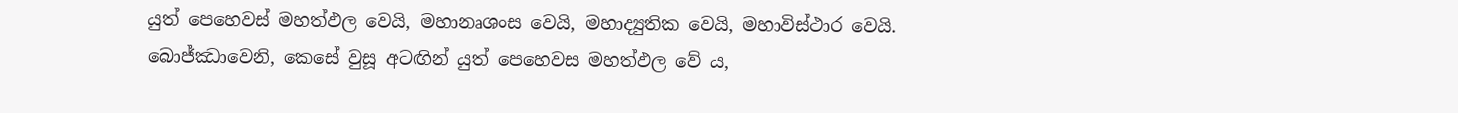යුත් පෙහෙවස් මහත්ඵල වෙයි, මහානෘශංස වෙයි, මහාද්‍යුතික වෙයි, මහාවිස්ථාර වෙයි.
බොජ්ඣාවෙනි, කෙසේ වුසූ අටඟින් යුත් පෙහෙවස මහත්ඵල වේ ය,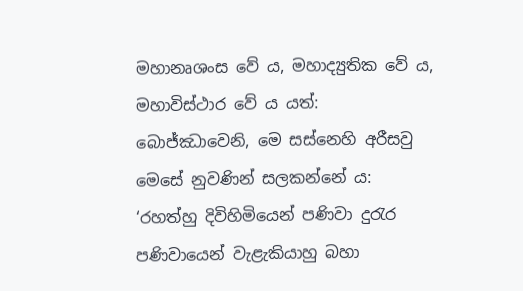මහානෘශංස වේ ය, මහාද්‍යුතික වේ ය, මහාවිස්ථාර වේ ය යත්:
බොජ්ඣාවෙනි, මෙ සස්නෙහි අරීසවු මෙසේ නුවණින් සලකන්නේ ය: ‘රහත්හු දිවිහිමියෙන් පණිවා දුරැර පණිවායෙන් වැළැකියාහු බහා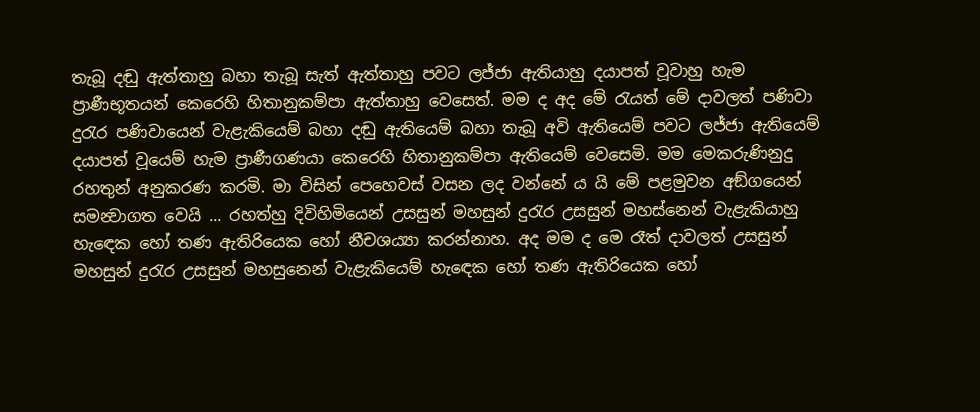තැබූ දඬු ඇත්තාහු බහා තැබූ සැත් ඇත්තාහු පවට ලජ්ජා ඇතියාහු දයාපත් වූවාහු හැම ප්‍රාණීභූතයන් කෙරෙහි හිතානුකම්පා ඇත්තාහු වෙසෙත්. මම ද අද මේ රැයත් මේ දාවලත් පණිවා දුරැර පණිවායෙන් වැළැකියෙම් බහා දඬු ඇතියෙම් බහා තැබූ අවි ඇතියෙම් පවට ලජ්ජා ඇතියෙම් දයාපත් වූයෙම් හැම ප්‍රාණීගණයා කෙරෙහි හිතානුකම්පා ඇතියෙම් වෙසෙමි. මම මෙකරුණිනුදු රහතුන් අනුකරණ කරමි. මා විසින් පෙහෙවස් වසන ලද වන්නේ ය යි මේ පළමුවන අඞ්ගයෙන් සමන්‍වාගත වෙයි ... රහත්හු දිවිහිමියෙන් උසසුන් මහසුන් දුරැර උසසුන් මහස්නෙන් වැළැකියාහු හැඳෙක හෝ තණ ඇතිරියෙක හෝ නීචශය්‍යා කරන්නාහ. අද මම ද මෙ රෑත් දාවලත් උසසුන් මහසුන් දුරැර උසසුන් මහසුනෙන් වැළැකියෙම් හැඳෙක හෝ තණ ඇතිරියෙක හෝ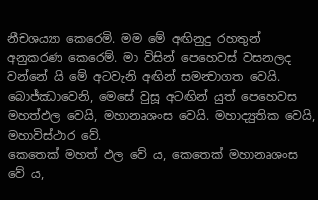නීචශය්‍යා කෙරෙමි. මම මේ අඟිනුදු රහතුන් අනුකරණ කෙරෙම්. මා විසින් පෙහෙවස් වසනලද වන්නේ යි මේ අටවැනි අඟින් සමන්‍වාගත වෙයි.
බොජ්ඣාවෙනි, මෙසේ වුසූ අටඟින් යුත් පෙහෙවස මහත්ඵල වෙයි, මහානෘශංස වෙයි. මහාද්‍යුතික වෙයි, මහාවිස්ථාර වේ.
කෙතෙක් මහත් ඵල වේ ය, කෙතෙක් මහානෘශංස වේ ය,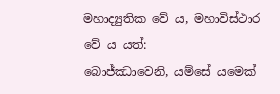මහාද්‍යුතික වේ ය, මහාවිස්ථාර වේ ය යත්:
බොජ්ඣාවෙනි, යම්සේ යමෙක්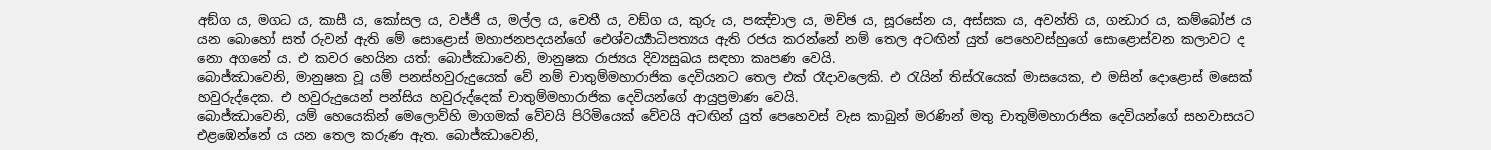අඞ්ග ය, මගධ ය, කාසී ය, කෝසල ය, වජ්ජී ය, මල්ල ය, චෙතී ය, වඞ්ග ය, කුරු ය, පඤ්චාල ය, මච්ඡ ය, සූරසේන ය, අස්සක ය, අවන්ති ය, ගන්‍ධාර ය, කම්බෝජ ය යන බොහෝ සත් රුවන් ඇති මේ සොළොස් මහාජනපදයන්ගේ ඓශ්වර්‍ය්‍යාධිපත්‍යය ඇති රජය කරන්නේ නම් තෙල අටඟින් යුත් පෙහෙවස්හුගේ සොළොස්වන කලාවට ද නො අගනේ ය. එ කවර හෙයින යත්: බොජ්ඣාවෙනි, මානුෂක රාජ්‍යය දිව්‍යසුඛය සඳහා කෘපණ වෙයි.
බොජ්ඣාවෙනි, මානුෂක වූ යම් පනස්හවුරුදුයෙක් වේ නම් චාතුම්මහාරාජික දෙවියනට තෙල එක් රෑදාවලෙකි. එ රැයින් තිස්රැයෙක් මාසයෙක, එ මසින් දොළොස් මසෙක් හවුරුද්දෙක. එ හවුරුදුයෙන් පන්සිය හවුරුද්දෙක් චාතුම්මහාරාජික දෙවියන්ගේ ආයුප්‍රමාණ වෙයි.
බොජ්ඣාවෙනි, යම් හෙයෙකින් මෙලොව්හි මාගමක් වේවයි පිරිමියෙක් වේවයි අටඟින් යුත් පෙහෙවස් වැස කාබුන් මරණින් මතු චාතුම්මහාරාජික දෙවියන්ගේ සහවාසයට එළඹෙන්නේ ය යන තෙල කරුණ ඇත. බොජ්ඣාවෙනි,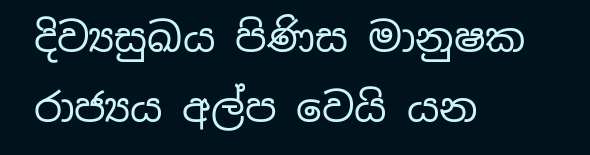දිව්‍යසුඛය පිණිස මානුෂක රාජ්‍යය අල්ප වෙයි යන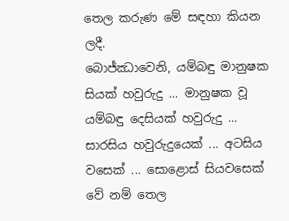තෙල කරුණ මේ සඳහා කියන ලදී.
බොජ්ඣාවෙනි, යම්බඳු මානුෂක සියක් හවුරුදු ... මානුෂක වූ යම්බඳු දෙසියක් හවුරුදු ... සාරසිය හවුරුදුයෙක් ... අටසිය වසෙක් ... සොළොස් සියවසෙක් වේ නම් තෙල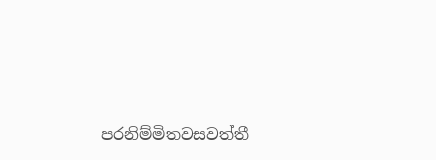පරනිම්මිතවසවත්තී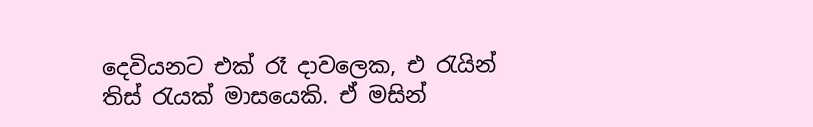දෙවියනට එක් රෑ දාවලෙක, එ රැයින් තිස් රැයක් මාසයෙකි. ඒ මසින්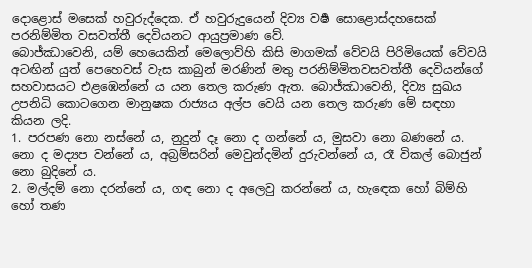දොළොස් මසෙක් හවුරුද්දෙක. ඒ හවුරුදුයෙන් දිව්‍ය වර්‍ෂ සොළොස්දහසෙක් පරනිම්මිත වසවත්තී දෙවියනට ආයුප්‍රමාණ වේ.
බොජ්ඣාවෙනි, යම් හෙයෙකින් මෙලොව්හි කිසි මාගමක් වේවයි පිරිමියෙක් වේවයි අටඟින් යුත් පෙහෙවස් වැස කාබුන් මරණින් මතු පරනිම්මිතවසවත්තී දෙවියන්ගේ සහවාසයට එළඹෙන්නේ ය යන තෙල කරුණ ඇත. බොජ්ඣාවෙනි, දිව්‍ය සුඛය උපනිධි කොටගෙන මානුෂක රාජ්‍යය අල්ප වෙයි යන තෙල කරුණ මේ සඳහා කියන ලදි.
1. පරපණ නො නස්නේ ය, නුදුන් දෑ නො ද ගන්නේ ය, මුසවා නො බණනේ ය. නො ද මද්‍යප වන්නේ ය, අබ්‍රම්සරින් මෙවුන්දමින් දුරුවන්නේ ය, රෑ විකල් බොජුන් නො බුදිනේ ය.
2. මල්දම් නො දරන්නේ ය, ගඳ නො ද අලෙවු කරන්නේ ය, හැඳෙක හෝ බිම්හි හෝ තණ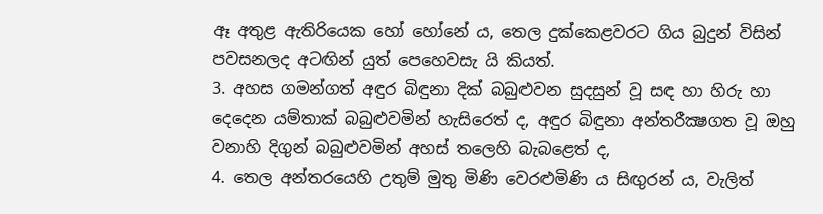ඈ අතුළ ඇතිරියෙක හෝ හෝනේ ය, තෙල දුක්කෙළවරට ගිය බුදුන් විසින් පවසනලද අටඟින් යුත් පෙහෙවසැ යි කියත්.
3. අහස ගමන්ගත් අඳුර බිඳුනා දික් බබුළුවන සුදසුන් වූ සඳ හා හිරු හා දෙදෙන යම්තාක් බබුළුවමින් හැසිරෙත් ද, අඳුර බිඳුනා අන්තරීක්‍ෂගත වූ ඔහු වනාහි දිගුන් බබුළුවමින් අහස් තලෙහි බැබළෙත් ද,
4. තෙල අන්තරයෙහි උතුම් මුතු මිණි වෙරළුමිණි ය සිඟුරන් ය, වැලිත්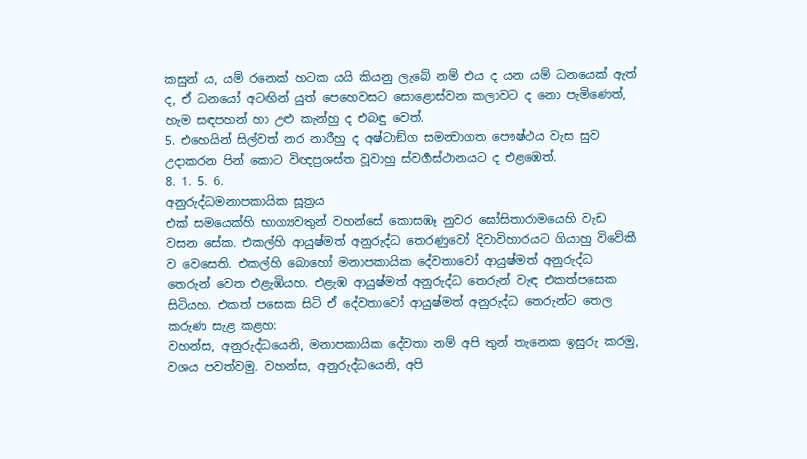කසුන් ය, යම් රනෙක් හටක යයි කියනු ලැබේ නම් එය ද යන යම් ධනයෙක් ඇත් ද, ඒ ධනයෝ අටඟින් යුත් පෙහෙවසට සොළොස්වන කලාවට ද නො පැමිණෙත්, හැම සඳපහන් හා උළු කැන්හු ද එබඳු වෙත්.
5. එහෙයින් සිල්වත් නර නාරීහු ද අෂ්ටාඞ්ග සමන්‍වාගත පෞෂ්ථය වැස සුව උදාකරන පින් කොට විඥප්‍රශස්ත වූවාහු ස්වර්‍ගස්ථානයට ද එළඹෙත්.
8. 1. 5. 6.
අනුරුද්ධමනාපකායික සූත්‍රය
එක් සමයෙක්හි භාග්‍යවතුන් වහන්සේ කොසඹෑ නුවර ඝෝසිතාරාමයෙහි වැඩ වසන සේක. එකල්හි ආයුෂ්මත් අනුරුද්ධ තෙරණුවෝ දිවාවිහාරයට ගියාහු විවේකී ව වෙසෙති. එකල්හි බොහෝ මනාපකායික දේවතාවෝ ආයුෂ්මත් අනුරුද්ධ තෙරුන් වෙත එළැඹියහ. එළැඹ ආයුෂ්මත් අනුරුද්ධ තෙරුන් වැඳ එකත්පසෙක සිටියහ. එකත් පසෙක සිටි ඒ දේවතාවෝ ආයුෂ්මත් අනුරුද්ධ තෙරුන්ට තෙල කරුණ සැළ කළහ:
වහන්ස, අනුරුද්ධයෙනි, මනාපකායික දේවතා නම් අපි තුන් තැනෙක ඉසුරු කරමු, වශය පවත්වමු. වහන්ස, අනුරුද්ධයෙනි, අපි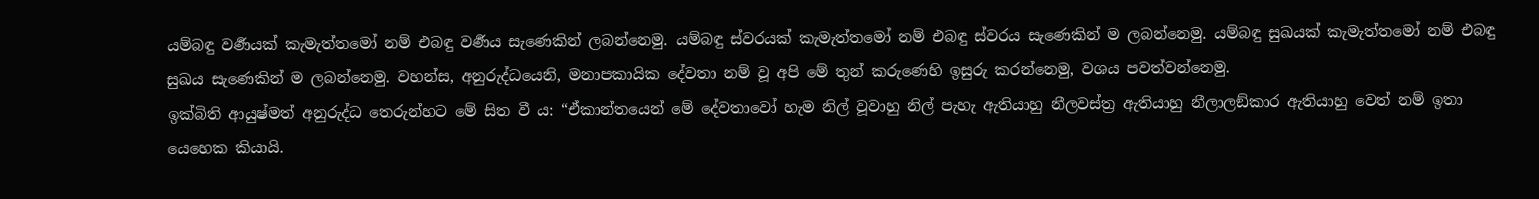යම්බඳු වර්‍ණයක් කැමැත්තමෝ නම් එබඳු වර්‍ණය සැණෙකින් ලබන්නෙමු. යම්බඳු ස්වරයක් කැමැත්තමෝ නම් එබඳු ස්වරය සැණෙකින් ම ලබන්නෙමු. යම්බඳු සුඛයක් කැමැත්තමෝ නම් එබඳු සුඛය සැණෙකින් ම ලබන්නෙමු. වහන්ස, අනුරුද්ධයෙනි, මනාපකායික දේවතා නම් වූ අපි මේ තුන් කරුණෙහි ඉසුරු කරන්නෙමු, වශය පවත්වන්නෙමු.
ඉක්බිති ආයුෂ්මත් අනුරුද්ධ තෙරුන්හට මේ සිත වී ය: “ඒකාන්තයෙන් මේ දේවතාවෝ හැම නිල් වූවාහු නිල් පැහැ ඇතියාහු නීලවස්ත්‍ර ඇතියාහු නීලාලඞ්කාර ඇතියාහු වෙත් නම් ඉතා යෙහෙක කියායි.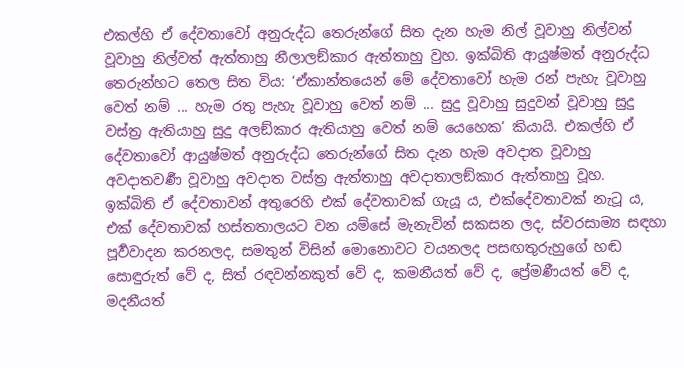එකල්හි ඒ දේවතාවෝ අනුරුද්ධ තෙරුන්ගේ සිත දැන හැම නිල් වූවාහු නිල්වන් වූවාහු නිල්වත් ඇත්තාහු නීලාලඞ්කාර ඇත්තාහු වුහ. ඉක්බිති ආයුෂ්මත් අනුරුද්ධ තෙරුන්හට තෙල සිත විය: ‘ඒකාන්තයෙන් මේ දේවතාවෝ හැම රන් පැහැ වූවාහු වෙත් නම් ... හැම රතු පැහැ වූවාහු වෙත් නම් ... සුදු වූවාහු සුදුවන් වූවාහු සුදු වස්ත්‍ර ඇතියාහු සුදු අලඞ්කාර ඇතියාහු වෙත් නම් යෙහෙක’ කියායි. එකල්හි ඒ දේවතාවෝ ආයුෂ්මත් අනුරුද්ධ තෙරුන්ගේ සිත දැන හැම අවදාත වූවාහු අවදාතවර්‍ණ වූවාහු අවදාත වස්ත්‍ර ඇත්තාහු අවදාතාලඞ්කාර ඇත්තාහු වූහ.
ඉක්බිති ඒ දේවතාවන් අතුරෙහි එක් දේවතාවක් ගැයූ ය, එක්දේවතාවක් නැටූ ය, එක් දේවතාවක් හස්තතාලයට වන යම්සේ මැනැවින් සකසන ලද, ස්වරසාම්‍ය සඳහා පූර්‍වවාදන කරනලද, සමතුන් විසින් මොනොවට වයනලද පසඟතුරුහුගේ හඬ සොඳුරුත් වේ ද, සිත් රඳවන්නකුත් වේ ද, කමනීයත් වේ ද, ප්‍රේමණීයත් වේ ද, මදනීයත්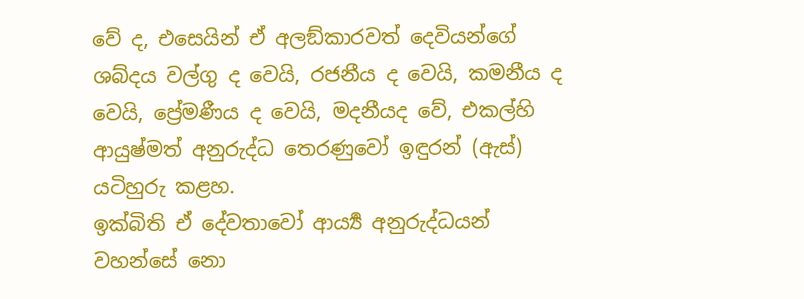වේ ද, එසෙයින් ඒ අලඞ්කාරවත් දෙවියන්ගේ ශබ්දය වල්ගු ද වෙයි, රජනීය ද වෙයි, කමනීය ද වෙයි, ප්‍රේමණීය ද වෙයි, මදනීයද වේ, එකල්හි ආයුෂ්මත් අනුරුද්ධ තෙරණුවෝ ඉඳුරන් (ඇස්) යටිහුරු කළහ.
ඉක්බිති ඒ දේවතාවෝ ආර්‍ය්‍ය අනුරුද්ධයන් වහන්සේ නො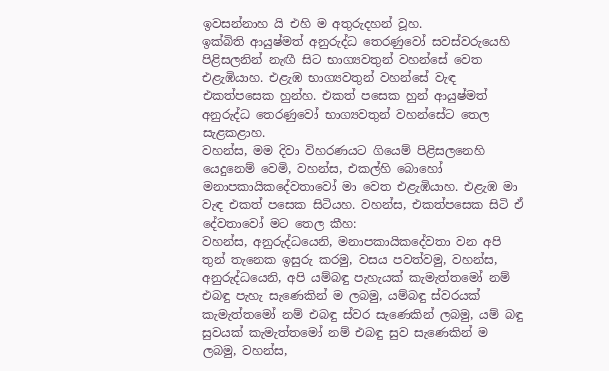ඉවසන්නාහ යි එහි ම අතුරුදහන් වූහ.
ඉක්බිති ආයුෂ්මත් අනුරුද්ධ තෙරණුවෝ සවස්වරුයෙහි පිළිසලනින් නැඟී සිට භාග්‍යවතුන් වහන්සේ වෙත එළැඹියාහ. එළැඹ භාග්‍යවතුන් වහන්සේ වැඳ එකත්පසෙක හුන්හ. එකත් පසෙක හුන් ආයුෂ්මත් අනුරුද්ධ තෙරණුවෝ භාග්‍යවතුන් වහන්සේට තෙල සැළකළාහ.
වහන්ස, මම දිවා විහරණයට ගියෙම් පිළිසලනෙහි යෙදුනෙම් වෙමි, වහන්ස, එකල්හි බොහෝ මනාපකායිකදේවතාවෝ මා වෙත එළැඹියාහ. එළැඹ මා වැඳ එකත් පසෙක සිටියහ. වහන්ස, එකත්පසෙක සිටි ඒ දේවතාවෝ මට තෙල කීහ:
වහන්ස, අනුරුද්ධයෙනි, මනාපකායිකදේවතා වන අපි තුන් තැනෙක ඉසුරු කරමු, වසය පවත්වමු, වහන්ස, අනුරුද්ධයෙනි, අපි යම්බඳු පැහැයක් කැමැත්තමෝ නම් එබඳු පැහැ සැණෙකින් ම ලබමු, යම්බඳු ස්වරයක් කැමැත්තමෝ නම් එබඳු ස්වර සැණෙකින් ලබමු, යම් බඳු සුවයක් කැමැත්තමෝ නම් එබඳු සුව සැණෙකින් ම ලබමු, වහන්ස,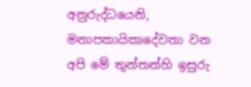අනුරුද්ධයෙනි, මනාපකායිකාදේවතා වන අපි මේ තුන්තන්හි ඉසුරු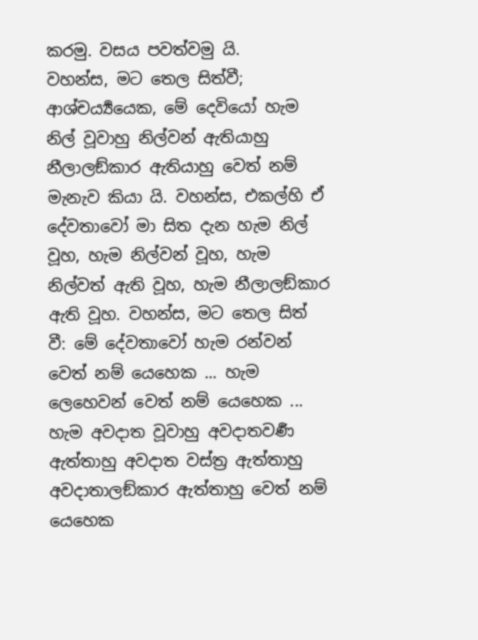කරමු. වසය පවත්වමු යි.
වහන්ස, මට තෙල සිත්වී; ආශ්චර්‍ය්‍යයෙක, මේ දෙවියෝ හැම නිල් වූවාහු නිල්වන් ඇතියාහු නීලාලඞ්කාර ඇතියාහු වෙත් නම් මැනැව කියා යි. වහන්ස, එකල්හි ඒ දේවතාවෝ මා සිත දැන හැම නිල් වූහ, හැම නිල්වන් වූහ, හැම නිල්වත් ඇති වූහ, හැම නීලාලඞ්කාර ඇති වූහ. වහන්ස, මට තෙල සිත් වී: මේ දේවතාවෝ හැම රන්වන් වෙත් නම් යෙහෙක ... හැම ලෙහෙවන් වෙත් නම් යෙහෙක ... හැම අවදාත වූවාහු අවදාතවර්‍ණ ඇත්තාහු අවදාත වස්ත්‍ර ඇත්තාහු අවදාතාලඞ්කාර ඇත්තාහු වෙත් නම් යෙහෙක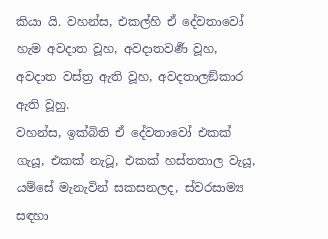කියා යි. වහන්ස, එකල්හි ඒ දේවතාවෝ හැම අවදාත වූහ, අවදාතවර්‍ණ වූහ, අවදාත වස්ත්‍ර ඇති වූහ, අවදතාලඞ්කාර ඇති වූහු.
වහන්ස, ඉක්බිති ඒ දේවතාවෝ එකක් ගැයූ, එකක් නැටූ, එකක් හස්තතාල වැයූ, යම්සේ මැනැවින් සකසනලද, ස්වරසාම්‍ය සඳහා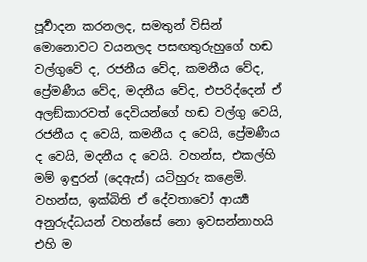පූර්‍වාදන කරනලද, සමතුන් විසින් මොනොවට වයනලද පසඟතුරුහුගේ හඬ වල්ගුවේ ද, රජනීය වේද, කමනීය වේද, ප්‍රේමණීය වේද, මදනීය වේද, එපරිද්දෙන් ඒ අලඞ්කාරවත් දෙවියන්ගේ හඬ වල්ගු වෙයි, රජනීය ද වෙයි, කමනීය ද වෙයි, ප්‍රේමණීය ද වෙයි, මදනීය ද වෙයි. වහන්ස, එකල්හි මම් ඉඳුරන් (දෙඇස්) යටිහුරු කළෙමි. වහන්ස, ඉක්බිති ඒ දේවතාවෝ ආර්‍ය්‍ය අනුරුද්ධයන් වහන්සේ නො ඉවසන්නාහයි එහි ම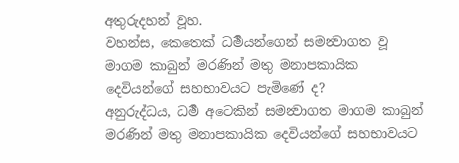අතුරුදහන් වූහ.
වහන්ස, කෙතෙක් ධර්‍මයන්ගෙන් සමන්‍වාගත වූ මාගම කාබුන් මරණින් මතු මනාපකායික දෙවියන්ගේ සහභාවයට පැමිණේ ද?
අනුරුද්ධය, ධර්‍ම අටෙකින් සමන්‍වාගත මාගම කාබුන් මරණින් මතු මනාපකායික දෙවියන්ගේ සහභාවයට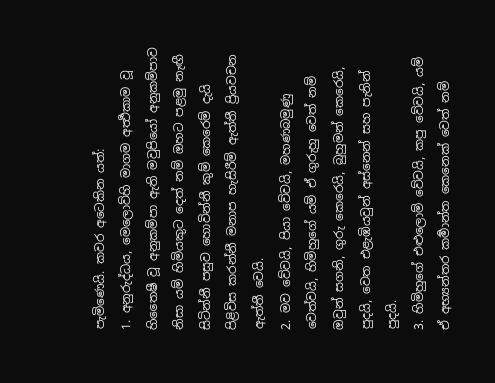පැමිණෙයි. කවර අටෙකින යත්:
1. අනුරුද්ධය, මෙලොව්හි මාගම අර්‍ත්‍ථකාම වූ හිතෛෂී වූ අනුකම්පා ඇති මවුපියෝ අනුකම්පාව නිසා යම් හිමියකුට දෙත් නම් ඔහට පළමු නැඟී සිටින්නී පසුව හොවින්නී කුම් කෙරෙම් දැයි පිළිවිස කරන්නී මනාප හැසිරීම් ඇත්තී ප්‍රියවචන ඇත්තී වෙයි.
2. මව වේවයි, පියා වේවයි, මහණබමුණු වෙත්වයි, හිමිහුගේ යම් ඒ ගුරුහු වෙත් නම් ඔවුන් සගනි, ගුරු කෙරෙයි, බුහුමන් කෙරෙයි, පුදයි, වෙත එළැඹියවුන් අස්නෙන් සහ පැනින් පුදයි.
3. හිමිහුගේ එළුලොම් වේවයි, කපු වේවයි, යම් ඒ අභ්‍යන්තර කර්‍මාන්ත කෙනෙක් වෙත් නම්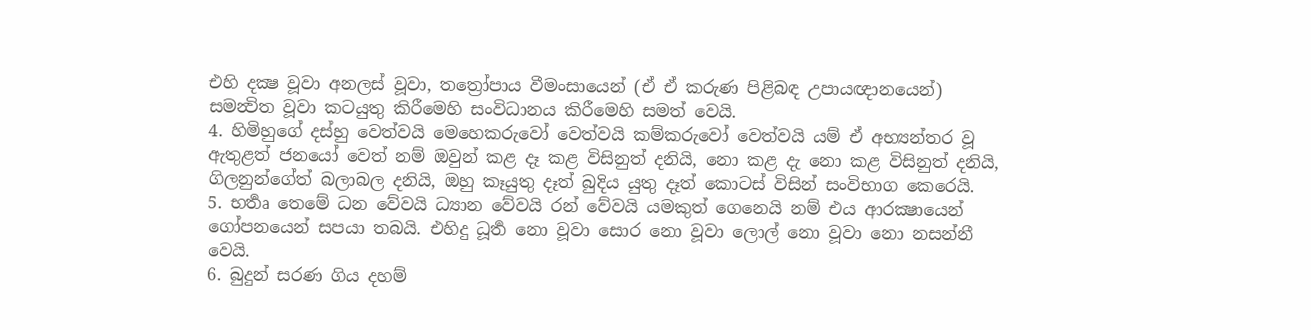එහි දක්‍ෂ වූවා අනලස් වූවා, තත්‍රෝපාය වීමංසායෙන් (ඒ ඒ කරුණ පිළිබඳ උපායඥානයෙන්) සමන්‍විත වූවා කටයුතු කිරීමෙහි සංවිධානය කිරීමෙහි සමත් වෙයි.
4. හිමිහුගේ දස්හු වෙත්වයි මෙහෙකරුවෝ වෙත්වයි කම්කරුවෝ වෙත්වයි යම් ඒ අභ්‍යන්තර වූ ඇතුළත් ජනයෝ වෙත් නම් ඔවුන් කළ දෑ කළ විසිනුත් දනියි, නො කළ දැ නො කළ විසිනුත් දනියි, ගිලනුන්ගේත් බලාබල දනියි, ඔහු කෑයුතු දෑත් බුදිය යුතු දෑත් කොටස් විසින් සංවිභාග කෙරෙයි.
5. භර්‍තෘ තෙමේ ධන වේවයි ධ්‍යාන වේවයි රන් වේවයි යමකුත් ගෙනෙයි නම් එය ආරක්‍ෂායෙන් ගෝපනයෙන් සපයා තබයි. එහිදු ධූර්‍ත නො වූවා සොර නො වූවා ලොල් නො වූවා නො නසන්නී වෙයි.
6. බුදුන් සරණ ගිය දහම්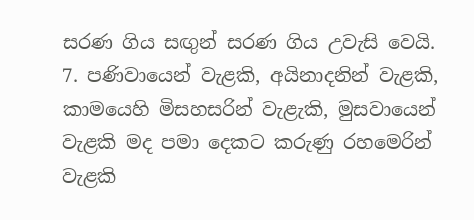සරණ ගිය සඟුන් සරණ ගිය උවැසි වෙයි.
7. පණිවායෙන් වැළකි, අයිනාදනින් වැළකි, කාමයෙහි මිසහසරින් වැළැකි, මුසවායෙන් වැළකි මද පමා දෙකට කරුණු රහමෙරින් වැළකි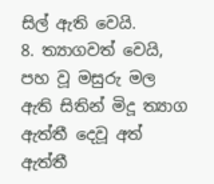සිල් ඇති වෙයි.
8. ත්‍යාගවත් වෙයි, පහ වූ මසුරු මල ඇති සිතින් මිදූ ත්‍යාග ඇත්තී දෙවූ අත් ඇත්තී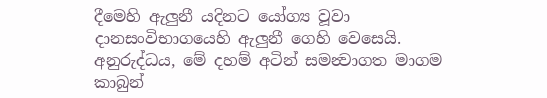දීමෙහි ඇලුනී යදිනට යෝග්‍ය වූවා දානසංවිභාගයෙහි ඇලුනී ගෙහි වෙසෙයි. අනුරුද්ධය, මේ දහම් අටින් සමන්‍වාගත මාගම කාබුන්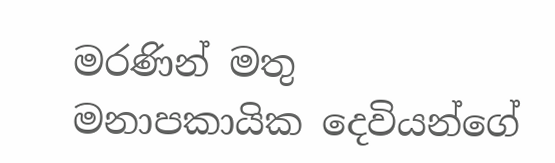මරණින් මතු මනාපකායික දෙවියන්ගේ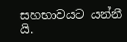සහභාවයට යන්නී යි.